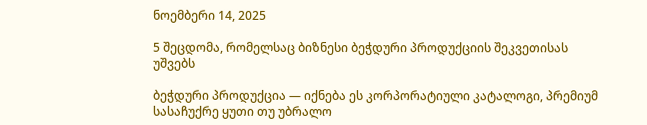ნოემბერი 14, 2025

5 შეცდომა, რომელსაც ბიზნესი ბეჭდური პროდუქციის შეკვეთისას უშვებს

ბეჭდური პროდუქცია — იქნება ეს კორპორატიული კატალოგი, პრემიუმ სასაჩუქრე ყუთი თუ უბრალო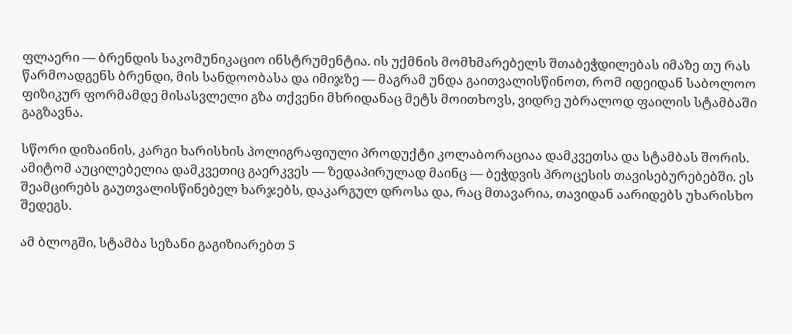ფლაერი — ბრენდის საკომუნიკაციო ინსტრუმენტია. ის უქმნის მომხმარებელს შთაბეჭდილებას იმაზე თუ რას წარმოადგენს ბრენდი, მის სანდოობასა და იმიჯზე — მაგრამ უნდა გაითვალისწინოთ, რომ იდეიდან საბოლოო ფიზიკურ ფორმამდე მისასვლელი გზა თქვენი მხრიდანაც მეტს მოითხოვს, ვიდრე უბრალოდ ფაილის სტამბაში გაგზავნა.

სწორი დიზაინის, კარგი ხარისხის პოლიგრაფიული პროდუქტი კოლაბორაციაა დამკვეთსა და სტამბას შორის. ამიტომ აუცილებელია დამკვეთიც გაერკვეს — ზედაპირულად მაინც — ბეჭდვის პროცესის თავისებურებებში. ეს შეამცირებს გაუთვალისწინებელ ხარჯებს, დაკარგულ დროსა და, რაც მთავარია, თავიდან აარიდებს უხარისხო შედეგს.

ამ ბლოგში, სტამბა სეზანი გაგიზიარებთ 5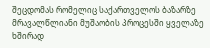შეცდომას რომელიც საქართველოს ბაზარზე მრავალწლიანი მუშაობის პროცესში ყველაზე ხშირად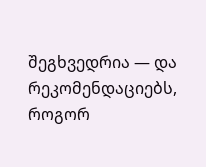შეგხვედრია — და რეკომენდაციებს, როგორ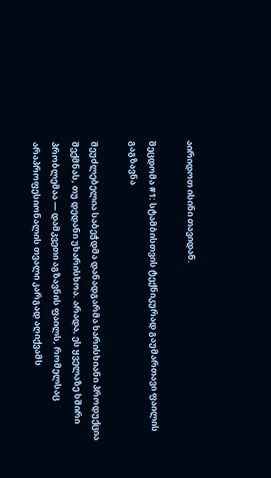აირიდოთ ისინი თავიდან.

შეცდომა #1: სტამბისთვის ტექნიკურად გაუმართავი ფაილის გაგზავნა

შეუძლებელია საბეჭდმა დანადგარმა ხარისხიანი პროდუქცია შექმნას, თუ დედანი უხარისხოა. არადა, ეს ყველაზე ხშირი პრობლემაა — დამკვეთი აგზავნის ფაილს, რომელსაც არაპროფესიონალის თვალი კარგად აღიქვამს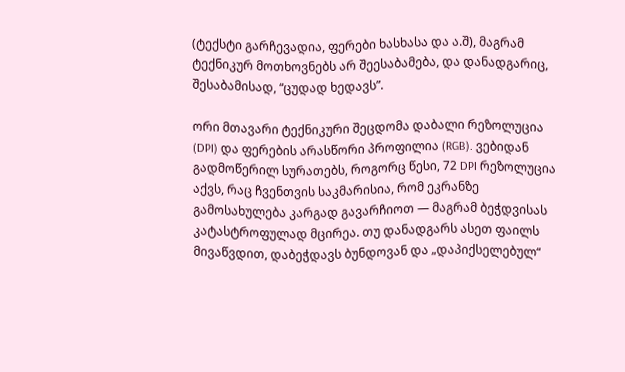(ტექსტი გარჩევადია, ფერები ხასხასა და ა.შ), მაგრამ ტექნიკურ მოთხოვნებს არ შეესაბამება, და დანადგარიც, შესაბამისად, “ცუდად ხედავს”.

ორი მთავარი ტექნიკური შეცდომა დაბალი რეზოლუცია (DPI) და ფერების არასწორი პროფილია (RGB). ვებიდან გადმოწერილ სურათებს, როგორც წესი, 72 DPI რეზოლუცია აქვს, რაც ჩვენთვის საკმარისია, რომ ეკრანზე გამოსახულება კარგად გავარჩიოთ — მაგრამ ბეჭდვისას კატასტროფულად მცირეა. თუ დანადგარს ასეთ ფაილს მივაწვდით, დაბეჭდავს ბუნდოვან და „დაპიქსელებულ“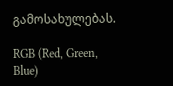გამოსახულებას.

RGB (Red, Green, Blue)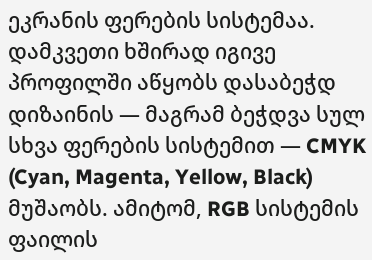ეკრანის ფერების სისტემაა. დამკვეთი ხშირად იგივე პროფილში აწყობს დასაბეჭდ დიზაინის — მაგრამ ბეჭდვა სულ სხვა ფერების სისტემით — CMYK (Cyan, Magenta, Yellow, Black) მუშაობს. ამიტომ, RGB სისტემის ფაილის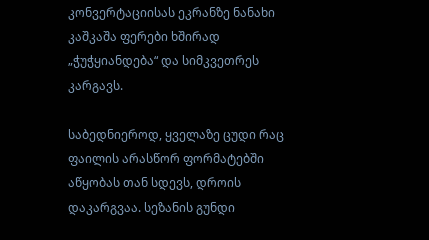კონვერტაციისას ეკრანზე ნანახი კაშკაშა ფერები ხშირად „ჭუჭყიანდება“ და სიმკვეთრეს კარგავს.

საბედნიეროდ, ყველაზე ცუდი რაც ფაილის არასწორ ფორმატებში აწყობას თან სდევს, დროის დაკარგვაა. სეზანის გუნდი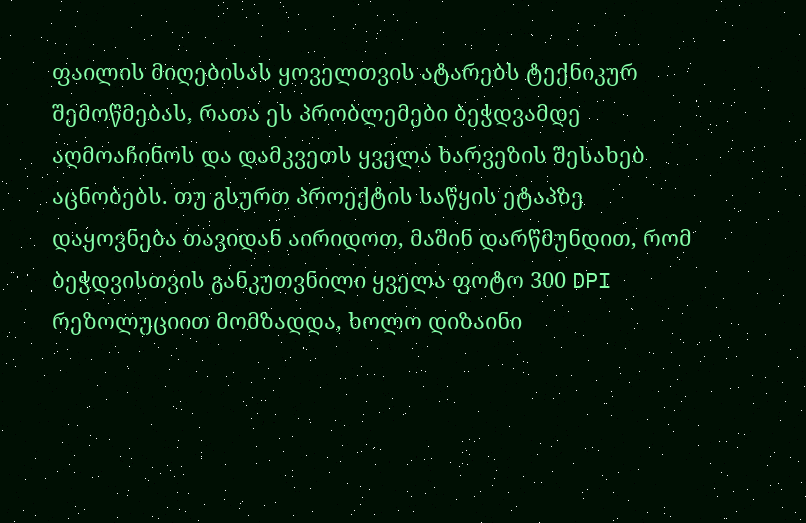ფაილის მიღებისას ყოველთვის ატარებს ტექნიკურ შემოწმებას, რათა ეს პრობლემები ბეჭდვამდე აღმოაჩინოს და დამკვეთს ყველა ხარვეზის შესახებ აცნობებს. თუ გსურთ პროექტის საწყის ეტაპზე დაყოვნება თავიდან აირიდოთ, მაშინ დარწმუნდით, რომ ბეჭდვისთვის განკუთვნილი ყველა ფოტო 300 DPI რეზოლუციით მომზადდა, ხოლო დიზაინი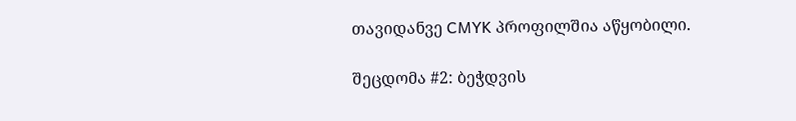თავიდანვე CMYK პროფილშია აწყობილი.

შეცდომა #2: ბეჭდვის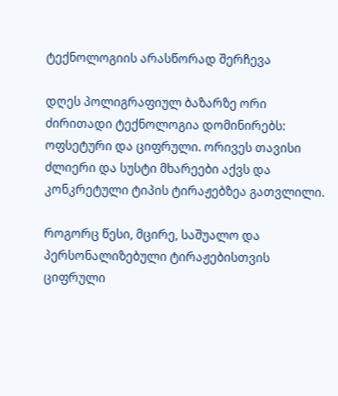ტექნოლოგიის არასწორად შერჩევა

დღეს პოლიგრაფიულ ბაზარზე ორი ძირითადი ტექნოლოგია დომინირებს: ოფსეტური და ციფრული. ორივეს თავისი ძლიერი და სუსტი მხარეები აქვს და კონკრეტული ტიპის ტირაჟებზეა გათვლილი.

როგორც წესი, მცირე, საშუალო და პერსონალიზებული ტირაჟებისთვის  ციფრული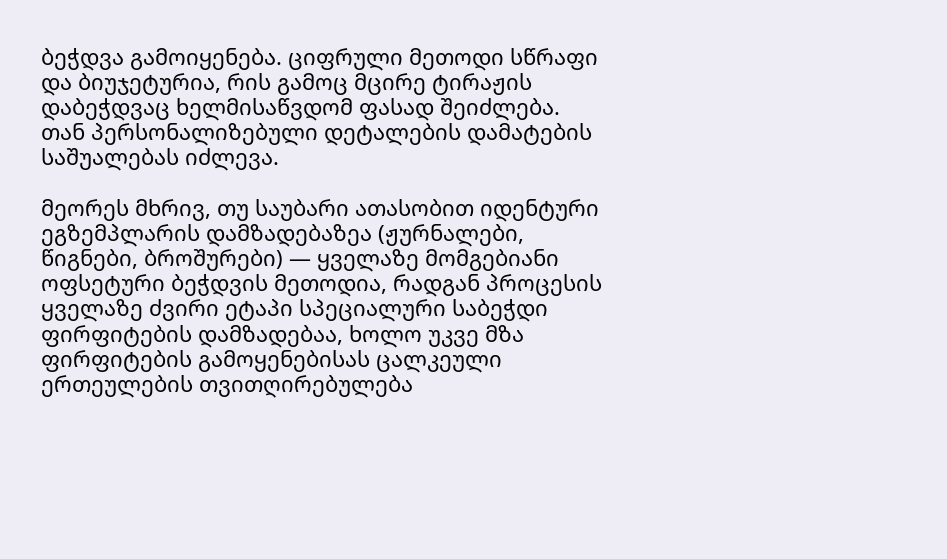ბეჭდვა გამოიყენება. ციფრული მეთოდი სწრაფი და ბიუჯეტურია, რის გამოც მცირე ტირაჟის დაბეჭდვაც ხელმისაწვდომ ფასად შეიძლება. თან პერსონალიზებული დეტალების დამატების საშუალებას იძლევა.

მეორეს მხრივ, თუ საუბარი ათასობით იდენტური ეგზემპლარის დამზადებაზეა (ჟურნალები, წიგნები, ბროშურები) — ყველაზე მომგებიანი ოფსეტური ბეჭდვის მეთოდია, რადგან პროცესის ყველაზე ძვირი ეტაპი სპეციალური საბეჭდი ფირფიტების დამზადებაა, ხოლო უკვე მზა ფირფიტების გამოყენებისას ცალკეული ერთეულების თვითღირებულება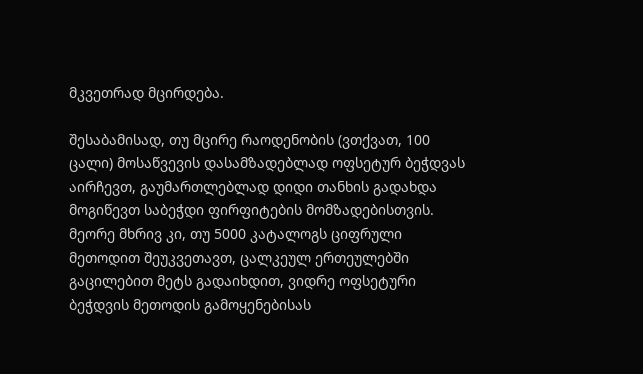მკვეთრად მცირდება.

შესაბამისად, თუ მცირე რაოდენობის (ვთქვათ, 100 ცალი) მოსაწვევის დასამზადებლად ოფსეტურ ბეჭდვას აირჩევთ, გაუმართლებლად დიდი თანხის გადახდა მოგიწევთ საბეჭდი ფირფიტების მომზადებისთვის. მეორე მხრივ კი, თუ 5000 კატალოგს ციფრული მეთოდით შეუკვეთავთ, ცალკეულ ერთეულებში გაცილებით მეტს გადაიხდით, ვიდრე ოფსეტური ბეჭდვის მეთოდის გამოყენებისას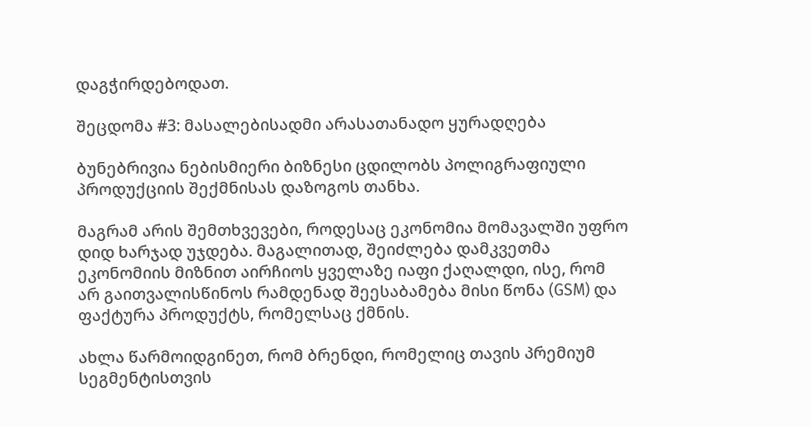დაგჭირდებოდათ.

შეცდომა #3: მასალებისადმი არასათანადო ყურადღება

ბუნებრივია ნებისმიერი ბიზნესი ცდილობს პოლიგრაფიული პროდუქციის შექმნისას დაზოგოს თანხა.

მაგრამ არის შემთხვევები, როდესაც ეკონომია მომავალში უფრო დიდ ხარჯად უჯდება. მაგალითად, შეიძლება დამკვეთმა ეკონომიის მიზნით აირჩიოს ყველაზე იაფი ქაღალდი, ისე, რომ არ გაითვალისწინოს რამდენად შეესაბამება მისი წონა (GSM) და ფაქტურა პროდუქტს, რომელსაც ქმნის.

ახლა წარმოიდგინეთ, რომ ბრენდი, რომელიც თავის პრემიუმ სეგმენტისთვის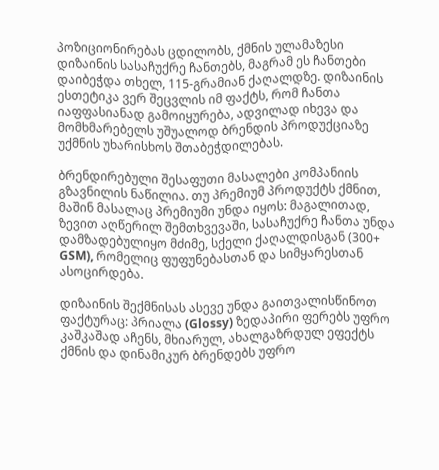პოზიციონირებას ცდილობს, ქმნის ულამაზესი დიზაინის სასაჩუქრე ჩანთებს, მაგრამ ეს ჩანთები დაიბეჭდა თხელ, 115-გრამიან ქაღალდზე. დიზაინის ესთეტიკა ვერ შეცვლის იმ ფაქტს, რომ ჩანთა იაფფასიანად გამოიყურება, ადვილად იხევა და მომხმარებელს უშუალოდ ბრენდის პროდუქციაზე უქმნის უხარისხოს შთაბეჭდილებას.

ბრენდირებული შესაფუთი მასალები კომპანიის გზავნილის ნაწილია. თუ პრემიუმ პროდუქტს ქმნით, მაშინ მასალაც პრემიუმი უნდა იყოს: მაგალითად, ზევით აღწერილ შემთხვევაში, სასაჩუქრე ჩანთა უნდა დამზადებულიყო მძიმე, სქელი ქაღალდისგან (300+ GSM), რომელიც ფუფუნებასთან და სიმყარესთან ასოცირდება.

დიზაინის შექმნისას ასევე უნდა გაითვალისწინოთ ფაქტურაც: პრიალა (Glossy) ზედაპირი ფერებს უფრო კაშკაშად აჩენს, მხიარულ, ახალგაზრდულ ეფექტს ქმნის და დინამიკურ ბრენდებს უფრო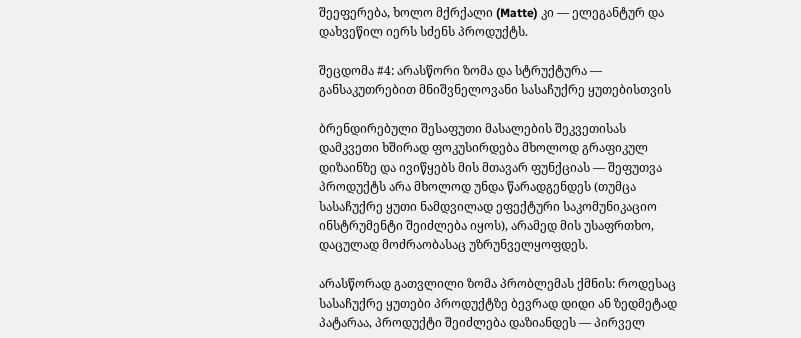შეეფერება, ხოლო მქრქალი (Matte) კი — ელეგანტურ და დახვეწილ იერს სძენს პროდუქტს.

შეცდომა #4: არასწორი ზომა და სტრუქტურა — განსაკუთრებით მნიშვნელოვანი სასაჩუქრე ყუთებისთვის

ბრენდირებული შესაფუთი მასალების შეკვეთისას დამკვეთი ხშირად ფოკუსირდება მხოლოდ გრაფიკულ დიზაინზე და ივიწყებს მის მთავარ ფუნქციას — შეფუთვა პროდუქტს არა მხოლოდ უნდა წარადგენდეს (თუმცა სასაჩუქრე ყუთი ნამდვილად ეფექტური საკომუნიკაციო ინსტრუმენტი შეიძლება იყოს), არამედ მის უსაფრთხო, დაცულად მოძრაობასაც უზრუნველყოფდეს.

არასწორად გათვლილი ზომა პრობლემას ქმნის: როდესაც სასაჩუქრე ყუთები პროდუქტზე ბევრად დიდი ან ზედმეტად პატარაა, პროდუქტი შეიძლება დაზიანდეს — პირველ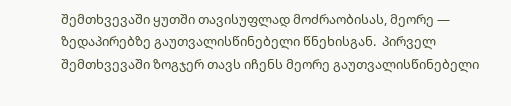შემთხვევაში ყუთში თავისუფლად მოძრაობისას, მეორე — ზედაპირებზე გაუთვალისწინებელი წნეხისგან.  პირველ შემთხვევაში ზოგჯერ თავს იჩენს მეორე გაუთვალისწინებელი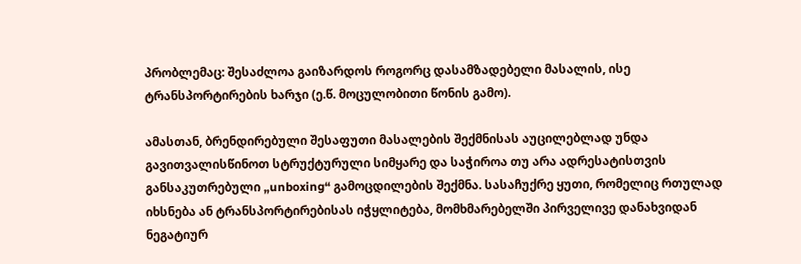პრობლემაც: შესაძლოა გაიზარდოს როგორც დასამზადებელი მასალის, ისე ტრანსპორტირების ხარჯი (ე.წ. მოცულობითი წონის გამო).

ამასთან, ბრენდირებული შესაფუთი მასალების შექმნისას აუცილებლად უნდა გავითვალისწინოთ სტრუქტურული სიმყარე და საჭიროა თუ არა ადრესატისთვის განსაკუთრებული „unboxing“ გამოცდილების შექმნა. სასაჩუქრე ყუთი, რომელიც რთულად იხსნება ან ტრანსპორტირებისას იჭყლიტება, მომხმარებელში პირველივე დანახვიდან ნეგატიურ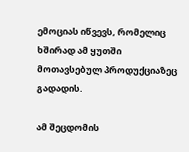ემოციას იწვევს, რომელიც ხშირად ამ ყუთში მოთავსებულ პროდუქციაზეც გადადის.

ამ შეცდომის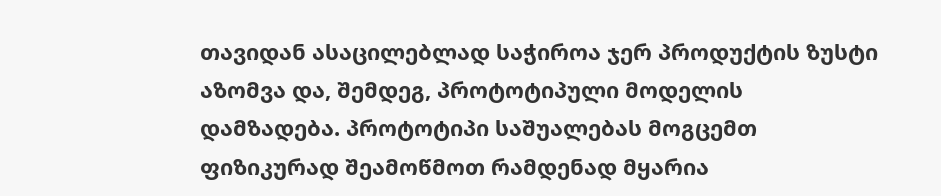თავიდან ასაცილებლად საჭიროა ჯერ პროდუქტის ზუსტი აზომვა და, შემდეგ, პროტოტიპული მოდელის დამზადება. პროტოტიპი საშუალებას მოგცემთ ფიზიკურად შეამოწმოთ რამდენად მყარია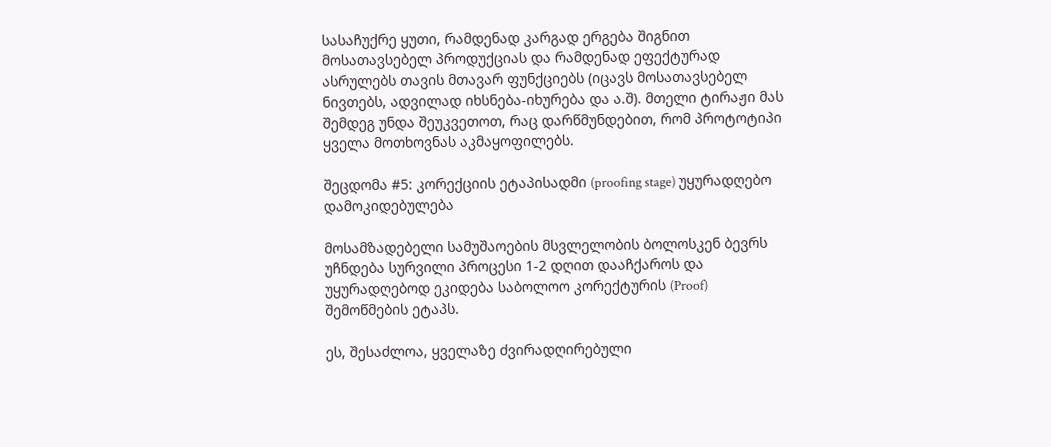სასაჩუქრე ყუთი, რამდენად კარგად ერგება შიგნით მოსათავსებელ პროდუქციას და რამდენად ეფექტურად ასრულებს თავის მთავარ ფუნქციებს (იცავს მოსათავსებელ ნივთებს, ადვილად იხსნება-იხურება და ა.შ). მთელი ტირაჟი მას შემდეგ უნდა შეუკვეთოთ, რაც დარწმუნდებით, რომ პროტოტიპი ყველა მოთხოვნას აკმაყოფილებს.

შეცდომა #5: კორექციის ეტაპისადმი (proofing stage) უყურადღებო დამოკიდებულება

მოსამზადებელი სამუშაოების მსვლელობის ბოლოსკენ ბევრს უჩნდება სურვილი პროცესი 1-2 დღით დააჩქაროს და უყურადღებოდ ეკიდება საბოლოო კორექტურის (Proof) შემოწმების ეტაპს.

ეს, შესაძლოა, ყველაზე ძვირადღირებული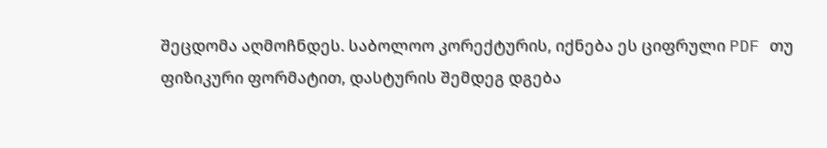შეცდომა აღმოჩნდეს. საბოლოო კორექტურის, იქნება ეს ციფრული PDF თუ ფიზიკური ფორმატით, დასტურის შემდეგ დგება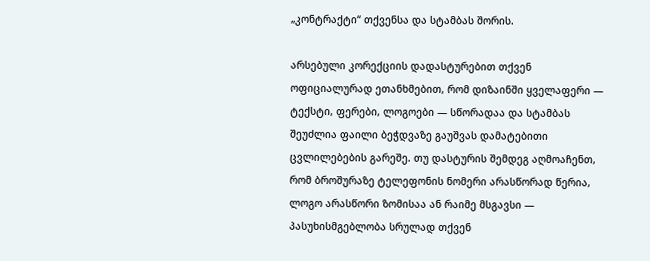„კონტრაქტი“ თქვენსა და სტამბას შორის.

არსებული კორექციის დადასტურებით თქვენ ოფიციალურად ეთანხმებით, რომ დიზაინში ყველაფერი — ტექსტი, ფერები, ლოგოები — სწორადაა და სტამბას შეუძლია ფაილი ბეჭდვაზე გაუშვას დამატებითი ცვლილებების გარეშე. თუ დასტურის შემდეგ აღმოაჩენთ, რომ ბროშურაზე ტელეფონის ნომერი არასწორად წერია, ლოგო არასწორი ზომისაა ან რაიმე მსგავსი — პასუხისმგებლობა სრულად თქვენ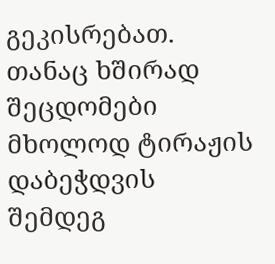გეკისრებათ. თანაც ხშირად შეცდომები მხოლოდ ტირაჟის დაბეჭდვის შემდეგ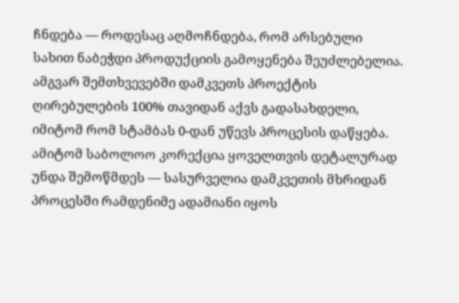ჩნდება — როდესაც აღმოჩნდება, რომ არსებული სახით ნაბეჭდი პროდუქციის გამოყენება შეუძლებელია. ამგვარ შემთხვევებში დამკვეთს პროექტის ღირებულების 100% თავიდან აქვს გადასახდელი, იმიტომ რომ სტამბას 0-დან უწევს პროცესის დაწყება. ამიტომ საბოლოო კორექცია ყოველთვის დეტალურად უნდა შემოწმდეს — სასურველია დამკვეთის მხრიდან პროცესში რამდენიმე ადამიანი იყოს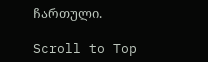ჩართული.

Scroll to Top